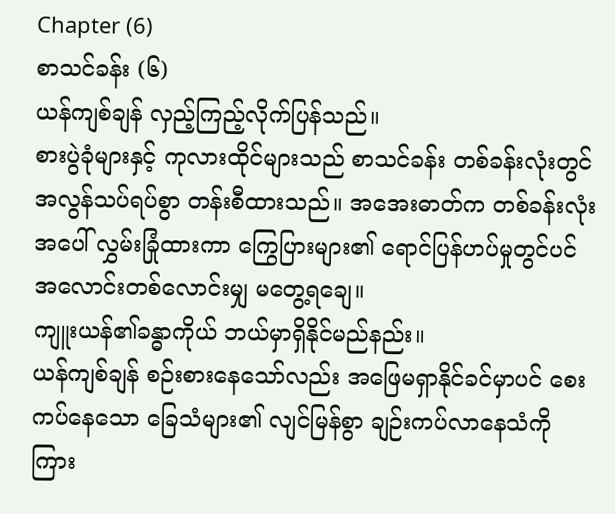Chapter (6)
စာသင်ခန်း (၆)
ယန်ကျစ်ချန် လှည့်ကြည့်လိုက်ပြန်သည်။
စားပွဲခုံများနှင့် ကုလားထိုင်များသည် စာသင်ခန်း တစ်ခန်းလုံးတွင် အလွန်သပ်ရပ်စွာ တန်းစီထားသည်။ အအေးဓာတ်က တစ်ခန်းလုံးအပေါ် လွှမ်းခြုံထားကာ ကြွေပြားများ၏ ရောင်ပြန်ဟပ်မှုတွင်ပင် အလောင်းတစ်လောင်းမျှ မတွေ့ရချေ။
ကျူးယန်၏ခန္ဓာကိုယ် ဘယ်မှာရှိနိုင်မည်နည်း။
ယန်ကျစ်ချန် စဉ်းစားနေသော်လည်း အဖြေမရှာနိုင်ခင်မှာပင် စေးကပ်နေသော ခြေသံများ၏ လျင်မြန်စွာ ချဉ်းကပ်လာနေသံကို ကြား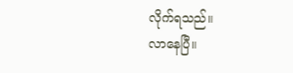လိုက်ရသည်။
လာနေပြီ။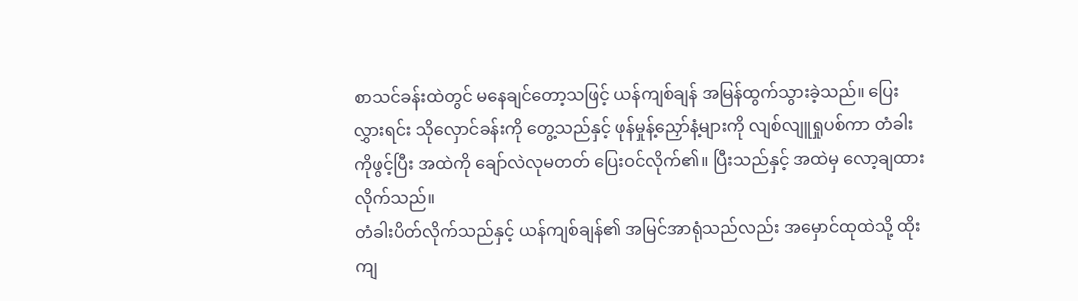စာသင်ခန်းထဲတွင် မနေချင်တော့သဖြင့် ယန်ကျစ်ချန် အမြန်ထွက်သွားခဲ့သည်။ ပြေးလွှားရင်း သိုလှောင်ခန်းကို တွေ့သည်နှင့် ဖုန်မှုန့်ညှော်နံ့များကို လျစ်လျူရှုပစ်ကာ တံခါးကိုဖွင့်ပြီး အထဲကို ချော်လဲလုမတတ် ပြေးဝင်လိုက်၏။ ပြီးသည်နှင့် အထဲမှ လော့ချထားလိုက်သည်။
တံခါးပိတ်လိုက်သည်နှင့် ယန်ကျစ်ချန်၏ အမြင်အာရုံသည်လည်း အမှောင်ထုထဲသို့ ထိုးကျ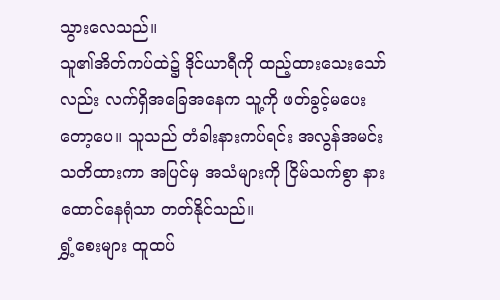သွားလေသည်။
သူ၏အိတ်ကပ်ထဲ၌ ဒိုင်ယာရီကို ထည့်ထားသေးသော်လည်း လက်ရှိအခြေအနေက သူ့ကို ဖတ်ခွင့်မပေးတော့ပေ။ သူသည် တံခါးနားကပ်ရင်း အလွန်အမင်း သတိထားကာ အပြင်မှ အသံများကို ငြိမ်သက်စွာ နားထောင်နေရုံသာ တတ်နိုင်သည်။
ရွှံ့စေးများ ထူထပ်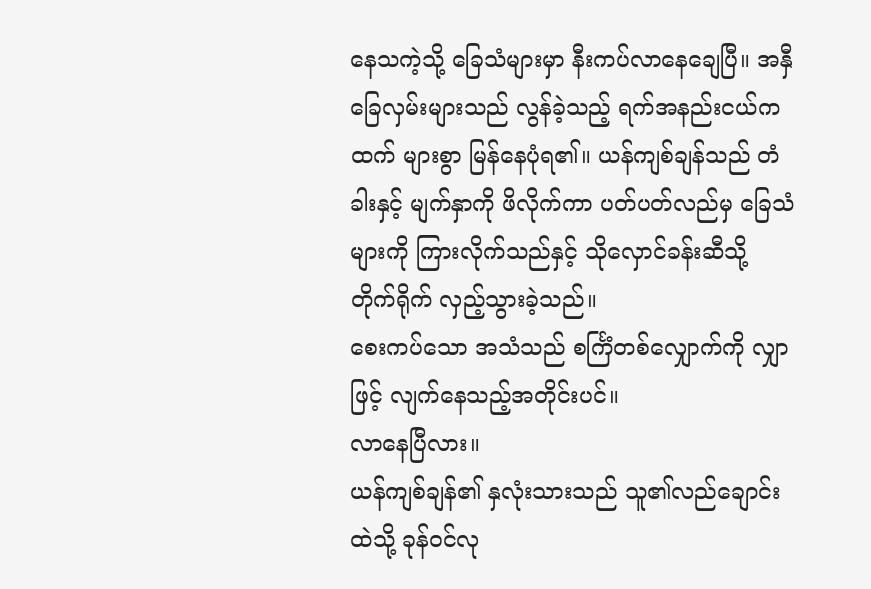နေသကဲ့သို့ ခြေသံများမှာ နီးကပ်လာနေချေပြီ။ အနှီခြေလှမ်းများသည် လွန်ခဲ့သည့် ရက်အနည်းငယ်ကထက် များစွာ မြန်နေပုံရ၏။ ယန်ကျစ်ချန်သည် တံခါးနှင့် မျက်နှာကို ဖိလိုက်ကာ ပတ်ပတ်လည်မှ ခြေသံများကို ကြားလိုက်သည်နှင့် သိုလှောင်ခန်းဆီသို့ တိုက်ရိုက် လှည့်သွားခဲ့သည်။
စေးကပ်သော အသံသည် စင်္ကြံတစ်လျှောက်ကို လျှာဖြင့် လျက်နေသည့်အတိုင်းပင်။
လာနေပြီလား။
ယန်ကျစ်ချန်၏ နှလုံးသားသည် သူ၏လည်ချောင်းထဲသို့ ခုန်ဝင်လု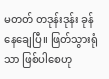မတတ် တဒုန်းဒုန်း ခုန်နေချေပြီ။ ဖြတ်သွားရုံသာ ဖြစ်ပါစေဟု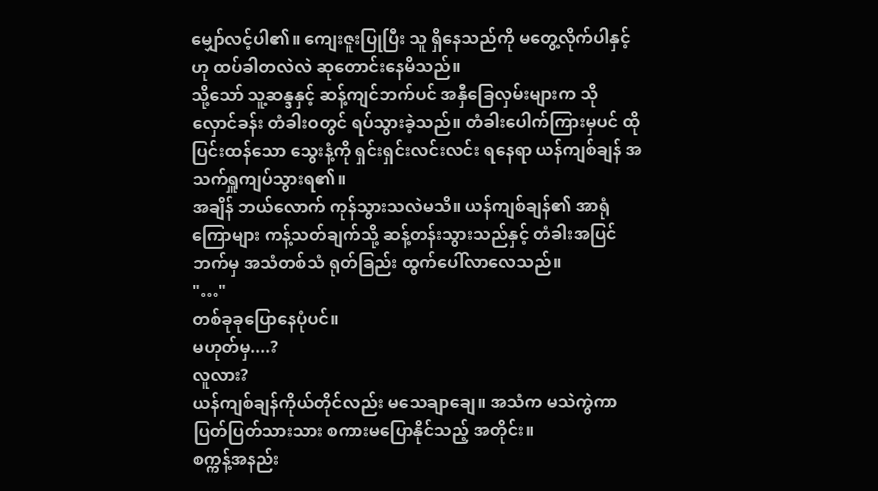မျှော်လင့်ပါ၏။ ကျေးဇူးပြုပြီး သူ ရှိနေသည်ကို မတွေ့လိုက်ပါနှင့်ဟု ထပ်ခါတလဲလဲ ဆုတောင်းနေမိသည်။
သို့သော် သူ့ဆန္ဒနှင့် ဆန့်ကျင်ဘက်ပင် အနှီခြေလှမ်းများက သိုလှောင်ခန်း တံခါးဝတွင် ရပ်သွားခဲ့သည်။ တံခါးပေါက်ကြားမှပင် ထိုပြင်းထန်သော သွေးနံ့ကို ရှင်းရှင်းလင်းလင်း ရနေရာ ယန်ကျစ်ချန် အသက်ရှူကျပ်သွားရ၏။
အချိန် ဘယ်လောက် ကုန်သွားသလဲမသိ။ ယန်ကျစ်ချန်၏ အာရုံကြောများ ကန့်သတ်ချက်သို့ ဆန့်တန်းသွားသည်နှင့် တံခါးအပြင်ဘက်မှ အသံတစ်သံ ရုတ်ခြည်း ထွက်ပေါ်လာလေသည်။
"…"
တစ်ခုခုပြောနေပုံပင်။
မဟုတ်မှ....?
လူလား?
ယန်ကျစ်ချန်ကိုယ်တိုင်လည်း မသေချာချေ။ အသံက မသဲကွဲကာ ပြတ်ပြတ်သားသား စကားမပြောနိုင်သည့် အတိုင်း။
စက္ကန့်အနည်း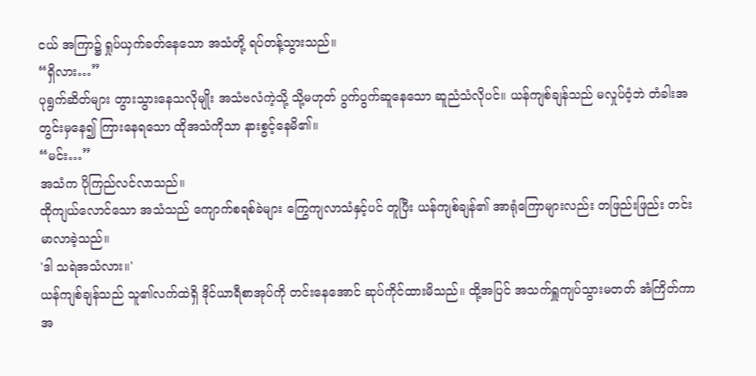ငယ် အကြာ၌ ရှုပ်ယှက်ခတ်နေသော အသံတို့ ရပ်တန့်သွားသည်။
“ရှိလား…”
ပုရွက်ဆိတ်များ တွားသွားနေသလိုမျိုး အသံဗလံကဲ့သို့ သို့မဟုတ် ပွက်ပွက်ဆူနေသော ဆူညံသံလိုပင်။ ယန်ကျစ်ချန်သည် မလှုပ်ဝံ့ဘဲ တံခါးအတွင်းမှနေ၍ ကြားနေရသော ထိုအသံကိုသာ နားစွင့်နေမိ၏။
“မင်း…”
အသံက ပိုကြည်လင်လာသည်။
ထိုကျယ်လောင်သော အသံသည် ကျောက်စရစ်ခဲများ ကြွေကျလာသံနှင့်ပင် တူပြီး ယန်ကျစ်ချန်၏ အာရုံကြောများလည်း တဖြည်းဖြည်း တင်းမာလာခဲ့သည်။
'ဒါ သရဲအသံလား။'
ယန်ကျစ်ချန်သည် သူ၏လက်ထဲရှိ ဒိုင်ယာရီစာအုပ်ကို တင်းနေအောင် ဆုပ်ကိုင်ထားမိသည်။ ထို့အပြင် အသက်ရှူကျပ်သွားမတတ် အံကြိတ်ကာ အ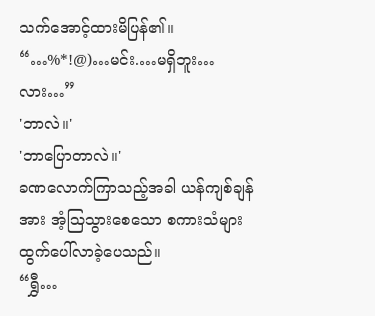သက်အောင့်ထားမိပြန်၏။
“…%*!@)…မင်း.…မရှိဘူး…လား…”
'ဘာလဲ။'
'ဘာပြောတာလဲ။'
ခဏလောက်ကြာသည့်အခါ ယန်ကျစ်ချန်အား အံ့ဩသွားစေသော စကားသံများ ထွက်ပေါ်လာခဲ့ပေသည်။
“ရွှီ…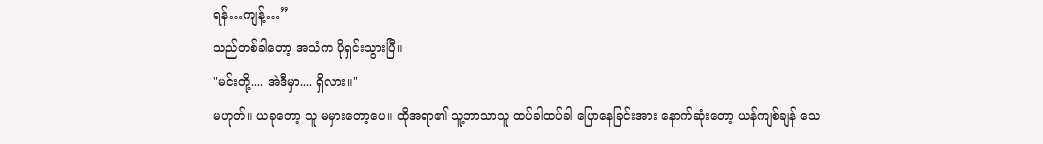ရန်…ကျန့်…”
သည်တစ်ခါတော့ အသံက ပိုရှင်းသွားပြီ။
"မင်းတို့.... အဲဒီမှာ.... ရှိလား။"
မဟုတ်။ ယခုတော့ သူ မမှားတော့ပေ။ ထိုအရာ၏ သူ့ဘာသာသူ ထပ်ခါထပ်ခါ ပြောနေခြင်းအား နောက်ဆုံးတော့ ယန်ကျစ်ချန် သေ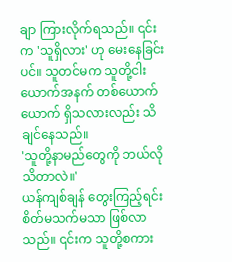ချာ ကြားလိုက်ရသည်။ ၎င်းက 'သူရှိလား' ဟု မေးနေခြင်းပင်။ သူတင်မက သူတို့ငါးယောက်အနက် တစ်ယောက်ယောက် ရှိသလားလည်း သိချင်နေသည်။
'သူတို့နာမည်တွေကို ဘယ်လိုသိတာလဲ။'
ယန်ကျစ်ချန် တွေးကြည့်ရင်း စိတ်မသက်မသာ ဖြစ်လာသည်။ ၎င်းက သူတို့စကား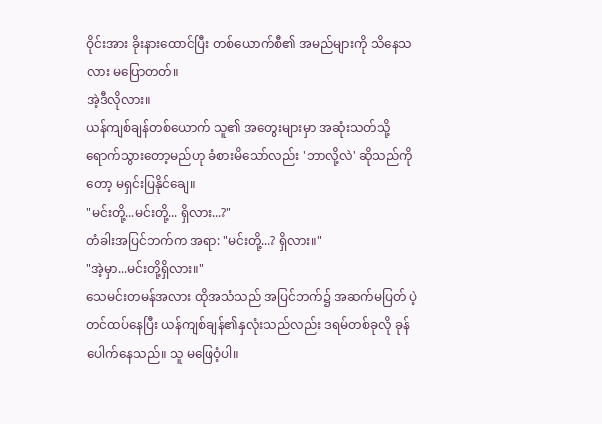ဝိုင်းအား ခိုးနားထောင်ပြီး တစ်ယောက်စီ၏ အမည်များကို သိနေသလား မပြောတတ်။
အဲ့ဒီလိုလား။
ယန်ကျစ်ချန်တစ်ယောက် သူ၏ အတွေးများမှာ အဆုံးသတ်သို့ ရောက်သွားတော့မည်ဟု ခံစားမိသော်လည်း 'ဘာလို့လဲ' ဆိုသည်ကိုတော့ မရှင်းပြနိုင်ချေ။
"မင်းတို့...မင်းတို့... ရှိလား...?"
တံခါးအပြင်ဘက်က အရာ: "မင်းတို့...? ရှိလား။"
"အဲ့မှာ...မင်းတို့ရှိလား။"
သေမင်းတမန်အလား ထိုအသံသည် အပြင်ဘက်၌ အဆက်မပြတ် ပဲ့တင်ထပ်နေပြီး ယန်ကျစ်ချန်၏နှလုံးသည်လည်း ဒရမ်တစ်ခုလို ခုန်ပေါက်နေသည်။ သူ မဖြေဝံ့ပါ။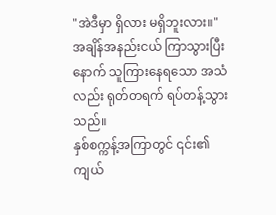"အဲဒီမှာ ရှိလား မရှိဘူးလား။"
အချိန်အနည်းငယ် ကြာသွားပြီးနောက် သူကြားနေရသော အသံလည်း ရုတ်တရက် ရပ်တန့်သွားသည်။
နှစ်စက္ကန့်အကြာတွင် ၎င်း၏ ကျယ်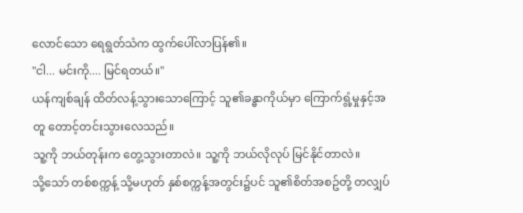လောင်သော ရေရွတ်သံက ထွက်ပေါ်လာပြန်၏။
"ငါ... မင်းကို.... မြင်ရတယ်။"
ယန်ကျစ်ချန် ထိတ်လန့်သွားသောကြောင့် သူ၏ခန္ဓာကိုယ်မှာ ကြောက်ရွံ့မှုနှင့်အတူ တောင့်တင်းသွားလေသည်။
သူ့ကို ဘယ်တုန်းက တွေ့သွားတာလဲ။ သူ့ကို ဘယ်လိုလုပ် မြင်နိုင်တာလဲ။
သို့သော် တစ်စက္ကန့် သို့မဟုတ် နှစ်စက္ကန့်အတွင်း၌ပင် သူ၏စိတ်အစဥ်တို့ တလျှပ်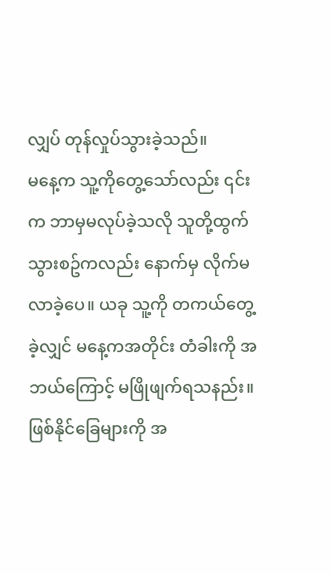လျှပ် တုန်လှုပ်သွားခဲ့သည်။
မနေ့က သူ့ကိုတွေ့သော်လည်း ၎င်းက ဘာမှမလုပ်ခဲ့သလို သူတို့ထွက်သွားစဥ်ကလည်း နောက်မှ လိုက်မလာခဲ့ပေ။ ယခု သူ့ကို တကယ်တွေ့ခဲ့လျှင် မနေ့ကအတိုင်း တံခါးကို အဘယ်ကြောင့် မဖြိုဖျက်ရသနည်း။
ဖြစ်နိုင်ခြေများကို အ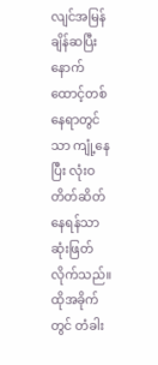လျင်အမြန် ချိန်ဆပြီးနောက် ထောင့်တစ်နေရာတွင်သာ ကျုံ့နေပြီး လုံးဝ တိတ်ဆိတ်နေရန်သာ ဆုံးဖြတ်လိုက်သည်။
ထိုအခိုက်တွင် တံခါး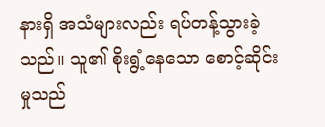နားရှိ အသံများလည်း ရပ်တန့်သွားခဲ့သည်။ သူ၏ စိုးရွံ့နေသော စောင့်ဆိုင်းမှုသည်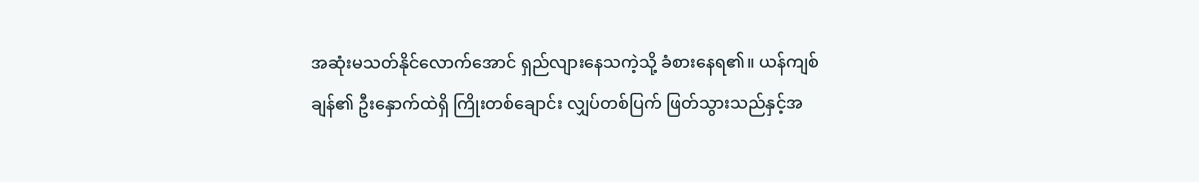အဆုံးမသတ်နိုင်လောက်အောင် ရှည်လျားနေသကဲ့သို့ ခံစားနေရ၏။ ယန်ကျစ်ချန်၏ ဦးနှောက်ထဲရှိ ကြိုးတစ်ချောင်း လျှပ်တစ်ပြက် ဖြတ်သွားသည်နှင့်အ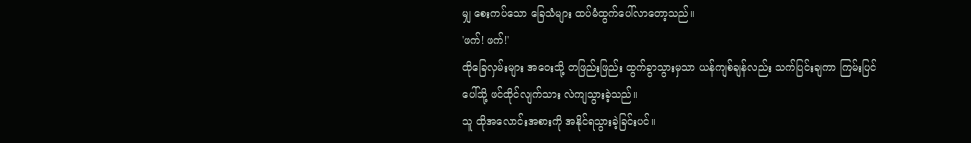မျှ စေးကပ်သော ခြေသံများ ထပ်မံထွက်ပေါ်လာတော့သည်။
'ဖက်! ဖက်!'
ထိုခြေလှမ်းများ အဝေးသို့ တဖြည်းဖြည်း ထွက်ခွာသွားမှသာ ယန်ကျစ်ချန်လည်း သက်ပြင်းချကာ ကြမ်းပြင်ပေါ်သို့ ဖင်ထိုင်လျက်သား လဲကျသွားခဲ့သည်။
သူ ထိုအလောင်းအစားကို အနိုင်ရသွားခဲ့ခြင်းပင်။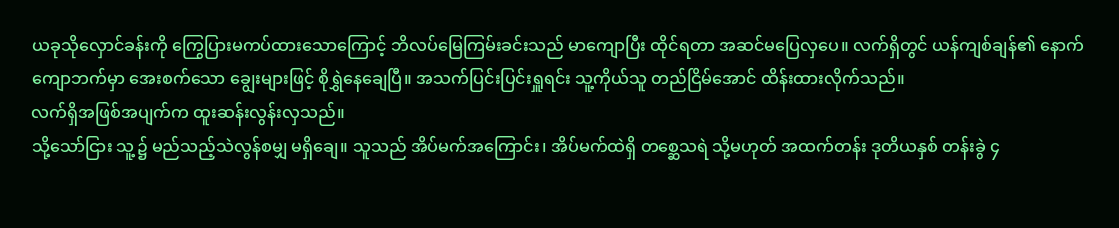ယခုသိုလှောင်ခန်းကို ကြွေပြားမကပ်ထားသောကြောင့် ဘိလပ်မြေကြမ်းခင်းသည် မာကျောပြီး ထိုင်ရတာ အဆင်မပြေလှပေ။ လက်ရှိတွင် ယန်ကျစ်ချန်၏ နောက်ကျောဘက်မှာ အေးစက်သော ချွေးများဖြင့် စိုရွှဲနေချေပြီ။ အသက်ပြင်းပြင်းရှူရင်း သူ့ကိုယ်သူ တည်ငြိမ်အောင် ထိန်းထားလိုက်သည်။
လက်ရှိအဖြစ်အပျက်က ထူးဆန်းလွန်းလှသည်။
သို့သော်ငြား သူ့၌ မည်သည့်သဲလွန်စမျှ မရှိချေ။ သူသည် အိပ်မက်အကြောင်း၊ အိပ်မက်ထဲရှိ တစ္ဆေသရဲ သို့မဟုတ် အထက်တန်း ဒုတိယနှစ် တန်းခွဲ ၄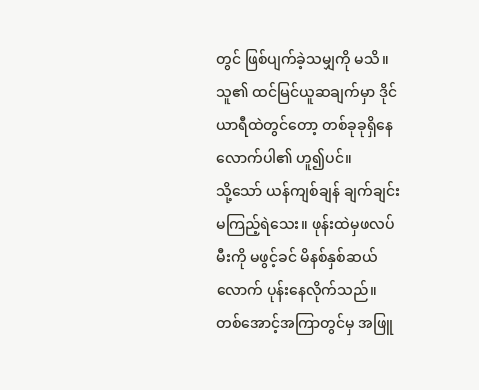တွင် ဖြစ်ပျက်ခဲ့သမျှကို မသိ။ သူ၏ ထင်မြင်ယူဆချက်မှာ ဒိုင်ယာရီထဲတွင်တော့ တစ်ခုခုရှိနေလောက်ပါ၏ ဟူ၍ပင်။
သို့သော် ယန်ကျစ်ချန် ချက်ချင်း မကြည့်ရဲသေး။ ဖုန်းထဲမှဖလပ်မီးကို မဖွင့်ခင် မိနစ်နှစ်ဆယ်လောက် ပုန်းနေလိုက်သည်။
တစ်အောင့်အကြာတွင်မှ အဖြူ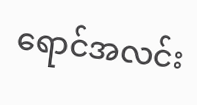ရောင်အလင်း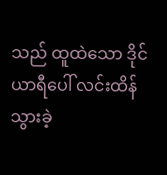သည် ထူထဲသော ဒိုင်ယာရီပေါ် လင်းထိန်သွားခဲ့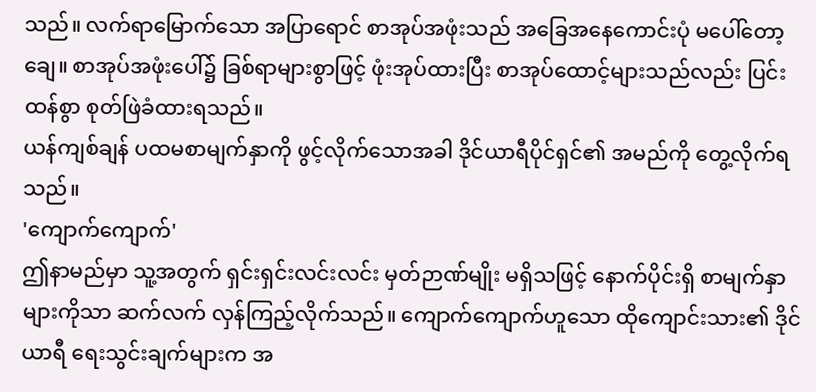သည်။ လက်ရာမြောက်သော အပြာရောင် စာအုပ်အဖုံးသည် အခြေအနေကောင်းပုံ မပေါ်တော့ချေ။ စာအုပ်အဖုံးပေါ်၌ ခြစ်ရာများစွာဖြင့် ဖုံးအုပ်ထားပြီး စာအုပ်ထောင့်များသည်လည်း ပြင်းထန်စွာ စုတ်ဖြဲခံထားရသည်။
ယန်ကျစ်ချန် ပထမစာမျက်နှာကို ဖွင့်လိုက်သောအခါ ဒိုင်ယာရီပိုင်ရှင်၏ အမည်ကို တွေ့လိုက်ရသည်။
'ကျောက်ကျောက်'
ဤနာမည်မှာ သူ့အတွက် ရှင်းရှင်းလင်းလင်း မှတ်ဉာဏ်မျိုး မရှိသဖြင့် နောက်ပိုင်းရှိ စာမျက်နှာများကိုသာ ဆက်လက် လှန်ကြည့်လိုက်သည်။ ကျောက်ကျောက်ဟူသော ထိုကျောင်းသား၏ ဒိုင်ယာရီ ရေးသွင်းချက်များက အ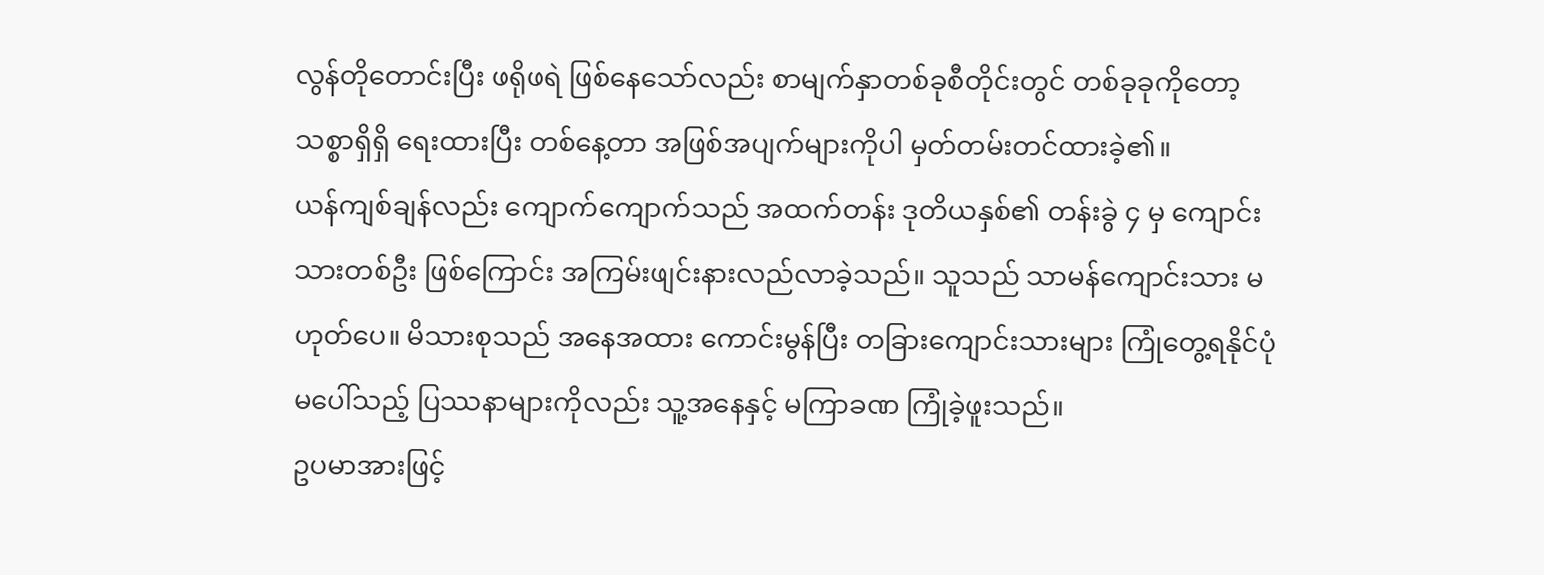လွန်တိုတောင်းပြီး ဖရိုဖရဲ ဖြစ်နေသော်လည်း စာမျက်နှာတစ်ခုစီတိုင်းတွင် တစ်ခုခုကိုတော့ သစ္စာရှိရှိ ရေးထားပြီး တစ်နေ့တာ အဖြစ်အပျက်များကိုပါ မှတ်တမ်းတင်ထားခဲ့၏။
ယန်ကျစ်ချန်လည်း ကျောက်ကျောက်သည် အထက်တန်း ဒုတိယနှစ်၏ တန်းခွဲ ၄ မှ ကျောင်းသားတစ်ဦး ဖြစ်ကြောင်း အကြမ်းဖျင်းနားလည်လာခဲ့သည်။ သူသည် သာမန်ကျောင်းသား မဟုတ်ပေ။ မိသားစုသည် အနေအထား ကောင်းမွန်ပြီး တခြားကျောင်းသားများ ကြုံတွေ့ရနိုင်ပုံမပေါ်သည့် ပြဿနာများကိုလည်း သူ့အနေနှင့် မကြာခဏ ကြုံခဲ့ဖူးသည်။
ဥပမာအားဖြင့်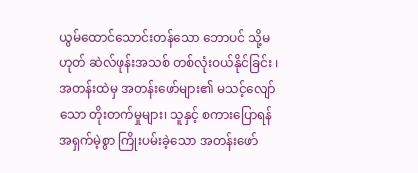ယွမ်ထောင်သောင်းတန်သော ဘောပင် သို့မဟုတ် ဆဲလ်ဖုန်းအသစ် တစ်လုံးဝယ်နိုင်ခြင်း ၊ အတန်းထဲမှ အတန်းဖော်များ၏ မသင့်လျော်သော တိုးတက်မှုများ၊ သူနှင့် စကားပြောရန် အရှက်မဲ့စွာ ကြိုးပမ်းခဲ့သော အတန်းဖော်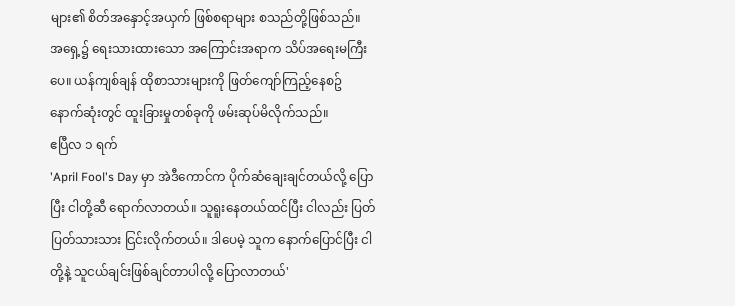များ၏ စိတ်အနှောင့်အယှက် ဖြစ်စရာများ စသည်တို့ဖြစ်သည်။
အရှေ့၌ ရေးသားထားသော အကြောင်းအရာက သိပ်အရေးမကြီးပေ။ ယန်ကျစ်ချန် ထိုစာသားများကို ဖြတ်ကျော်ကြည့်နေစဥ် နောက်ဆုံးတွင် ထူးခြားမှုတစ်ခုကို ဖမ်းဆုပ်မိလိုက်သည်။
ဧပြီလ ၁ ရက်
'April Fool's Day မှာ အဲဒီကောင်က ပိုက်ဆံချေးချင်တယ်လို့ ပြောပြီး ငါတို့ဆီ ရောက်လာတယ်။ သူရူးနေတယ်ထင်ပြီး ငါလည်း ပြတ်ပြတ်သားသား ငြင်းလိုက်တယ်။ ဒါပေမဲ့ သူက နောက်ပြောင်ပြီး ငါတို့နဲ့ သူငယ်ချင်းဖြစ်ချင်တာပါလို့ ပြောလာတယ်'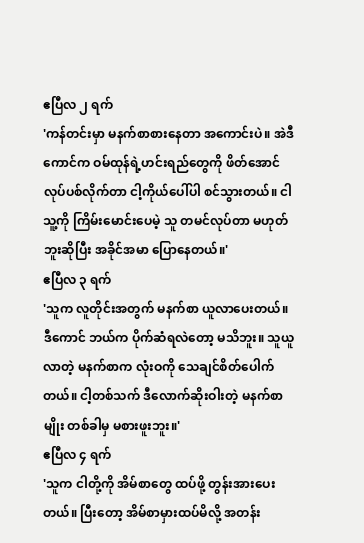ဧပြီလ ၂ ရက်
'ကန်တင်းမှာ မနက်စာစားနေတာ အကောင်းပဲ။ အဲဒီကောင်က ဝမ်ထုန်ရဲ့ဟင်းရည်တွေကို ဖိတ်အောင် လုပ်ပစ်လိုက်တာ ငါ့ကိုယ်ပေါ်ပါ စင်သွားတယ်။ ငါ သူ့ကို ကြိမ်းမောင်းပေမဲ့ သူ တမင်လုပ်တာ မဟုတ်ဘူးဆိုပြီး အခိုင်အမာ ပြောနေတယ်။'
ဧပြီလ ၃ ရက်
'သူက လူတိုင်းအတွက် မနက်စာ ယူလာပေးတယ်။
ဒီကောင် ဘယ်က ပိုက်ဆံရလဲတော့ မသိဘူး။ သူယူလာတဲ့ မနက်စာက လုံးဝကို သေချင်စိတ်ပေါက်တယ်။ ငါ့တစ်သက် ဒီလောက်ဆိုးဝါးတဲ့ မနက်စာမျိုး တစ်ခါမှ မစားဖူးဘူး။'
ဧပြီလ ၄ ရက်
'သူက ငါတို့ကို အိမ်စာတွေ ထပ်ဖို့ တွန်းအားပေးတယ်။ ပြီးတော့ အိမ်စာမှားထပ်မိလို့ အတန်း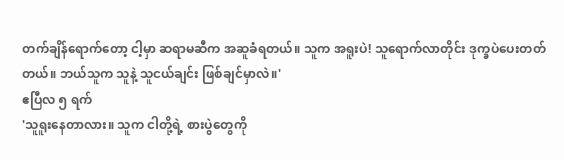တက်ချိန်ရောက်တော့ ငါ့မှာ ဆရာမဆီက အဆူခံရတယ်။ သူက အရူးပဲ! သူရောက်လာတိုင်း ဒုက္ခပဲပေးတတ်တယ်။ ဘယ်သူက သူနဲ့ သူငယ်ချင်း ဖြစ်ချင်မှာလဲ။'
ဧပြီလ ၅ ရက်
'သူရူးနေတာလား။ သူက ငါတို့ရဲ့ စားပွဲတွေကို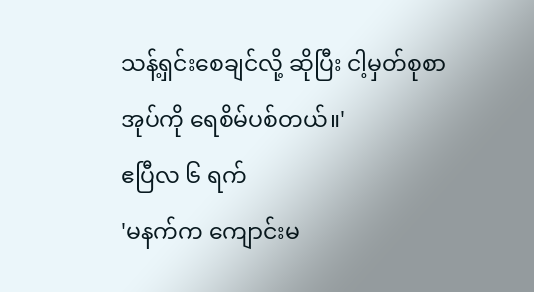သန့်ရှင်းစေချင်လို့ ဆိုပြီး ငါ့မှတ်စုစာအုပ်ကို ရေစိမ်ပစ်တယ်။'
ဧပြီလ ၆ ရက်
'မနက်က ကျောင်းမ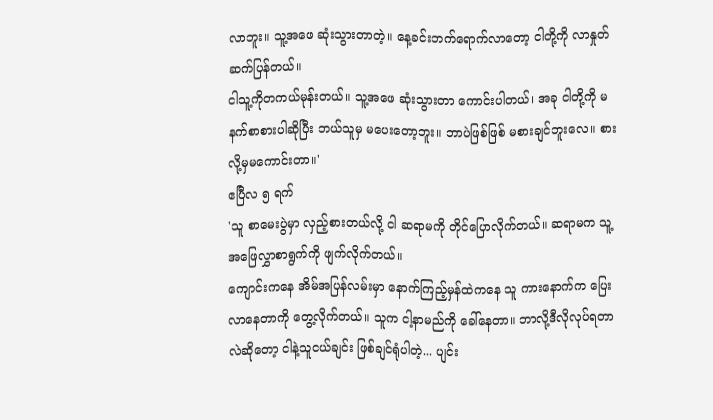လာဘူး။ သူ့အဖေ ဆုံးသွားတာတဲ့။ နေ့ခင်းဘက်ရောက်လာတော့ ငါတို့ကို လာနှုတ်ဆက်ပြန်တယ်။
ငါသူ့ကိုတကယ်မုန်းတယ်။ သူ့အဖေ ဆုံးသွားတာ ကောင်းပါတယ်၊ အခု ငါတို့ကို မနက်စာစားပါဆိုပြီး ဘယ်သူမှ မပေးတော့ဘူး။ ဘာပဲဖြစ်ဖြစ် မစားချင်ဘူးလေ။ စားလို့မှမကောင်းတာ။'
ဧပြီလ ၅ ရက်
'သူ စာမေးပွဲမှာ လှည့်စားတယ်လို့ ငါ ဆရာမကို တိုင်ပြောလိုက်တယ်။ ဆရာမက သူ့အဖြေလွှာစာရွက်ကို ဖျက်လိုက်တယ်။
ကျောင်းကနေ အိမ်အပြန်လမ်းမှာ နောက်ကြည့်မှန်ထဲကနေ သူ ကားနောက်က ပြေးလာနေတာကို တွေ့လိုက်တယ်။ သူက ငါ့နာမည်ကို ခေါ်နေတာ။ ဘာလို့ဒီလိုလုပ်ရတာလဲဆိုတော့ ငါနဲ့သူငယ်ချင်း ဖြစ်ချင်ရုံပါတဲ့... ပျင်း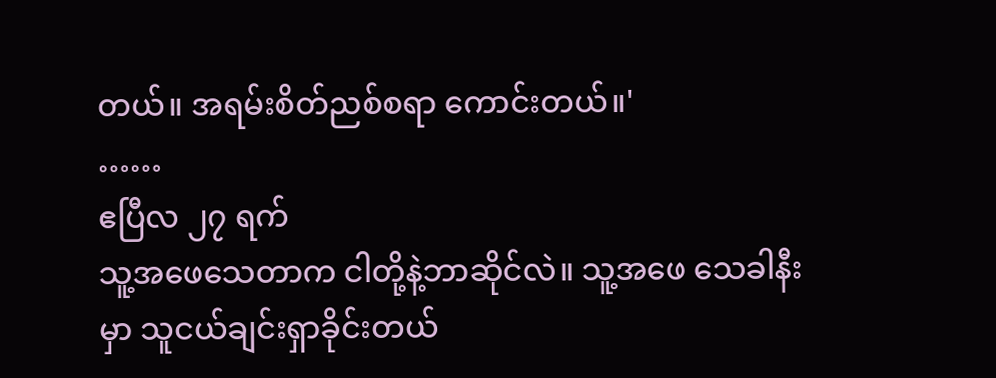တယ်။ အရမ်းစိတ်ညစ်စရာ ကောင်းတယ်။'
……
ဧပြီလ ၂၇ ရက်
သူ့အဖေသေတာက ငါတို့နဲ့ဘာဆိုင်လဲ။ သူ့အဖေ သေခါနီးမှာ သူငယ်ချင်းရှာခိုင်းတယ်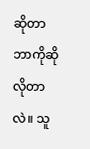ဆိုတာ ဘာကိုဆိုလိုတာလဲ။ သူ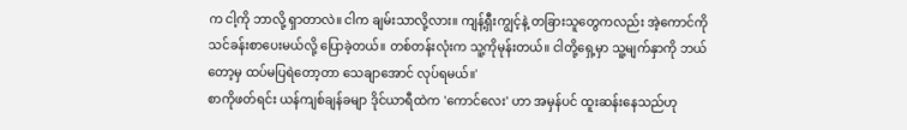က ငါ့ကို ဘာလို့ ရှာတာလဲ။ ငါက ချမ်းသာလို့လား။ ကျန့်ရှီးကျွင့်နဲ့ တခြားသူတွေကလည်း အဲ့ကောင်ကို သင်ခန်းစာပေးမယ်လို့ ပြောခဲ့တယ်။ တစ်တန်းလုံးက သူ့ကိုမုန်းတယ်။ ငါတို့ရှေ့မှာ သူ့မျက်နှာကို ဘယ်တော့မှ ထပ်မပြရဲတော့တာ သေချာအောင် လုပ်ရမယ်။'
စာကိုဖတ်ရင်း ယန်ကျစ်ချန်ခမျာ ဒိုင်ယာရီထဲက 'ကောင်လေး' ဟာ အမှန်ပင် ထူးဆန်းနေသည်ဟု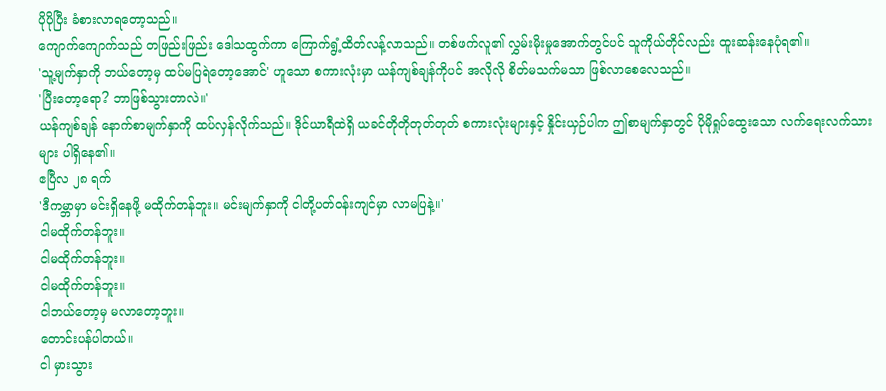ပိုပိုပြီး ခံစားလာရတော့သည်။
ကျောက်ကျောက်သည် တဖြည်းဖြည်း ဒေါသထွက်ကာ ကြောက်ရွံ့ထိတ်လန့်လာသည်။ တစ်ဖက်လူ၏ လွှမ်းမိုးမှုအောက်တွင်ပင် သူကိုယ်တိုင်လည်း ထူးဆန်းနေပုံရ၏။
'သူ့မျက်နှာကို ဘယ်တော့မှ ထပ်မပြရဲတော့အောင်' ဟူသော စကားလုံးမှာ ယန်ကျစ်ချန်ကိုပင် အလိုလို စိတ်မသက်မသာ ဖြစ်လာစေလေသည်။
'ပြီးတော့ရော? ဘာဖြစ်သွားတာလဲ။'
ယန်ကျစ်ချန် နောက်စာမျက်နှာကို ထပ်လှန်လိုက်သည်။ ဒိုင်ယာရီထဲရှိ ယခင်တိုတိုတုတ်တုတ် စကားလုံးများနှင့် နှိုင်းယှဉ်ပါက ဤစာမျက်နှာတွင် ပိုမိုရှုပ်ထွေးသော လက်ရေးလက်သားများ ပါရှိနေ၏။
ဧပြီလ ၂၈ ရက်
'ဒီကမ္ဘာမှာ မင်းရှိနေဖို့ မထိုက်တန်ဘူး။ မင်းမျက်နှာကို ငါတို့ပတ်ဝန်းကျင်မှာ လာမပြနဲ့။'
ငါမထိုက်တန်ဘူး။
ငါမထိုက်တန်ဘူး။
ငါမထိုက်တန်ဘူး။
ငါဘယ်တော့မှ မလာတော့ဘူး။
တောင်းပန်ပါတယ်။
ငါ မှားသွား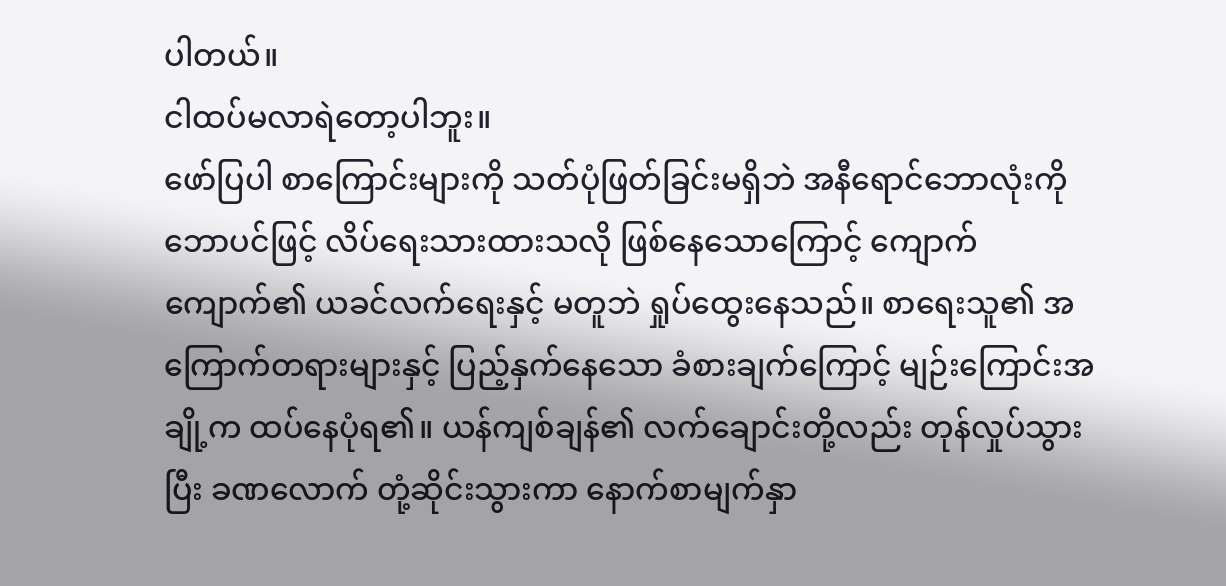ပါတယ်။
ငါထပ်မလာရဲတော့ပါဘူး။
ဖော်ပြပါ စာကြောင်းများကို သတ်ပုံဖြတ်ခြင်းမရှိဘဲ အနီရောင်ဘောလုံးကို ဘောပင်ဖြင့် လိပ်ရေးသားထားသလို ဖြစ်နေသောကြောင့် ကျောက်ကျောက်၏ ယခင်လက်ရေးနှင့် မတူဘဲ ရှုပ်ထွေးနေသည်။ စာရေးသူ၏ အကြောက်တရားများနှင့် ပြည့်နှက်နေသော ခံစားချက်ကြောင့် မျဉ်းကြောင်းအချို့က ထပ်နေပုံရ၏။ ယန်ကျစ်ချန်၏ လက်ချောင်းတို့လည်း တုန်လှုပ်သွားပြီး ခဏလောက် တုံ့ဆိုင်းသွားကာ နောက်စာမျက်နှာ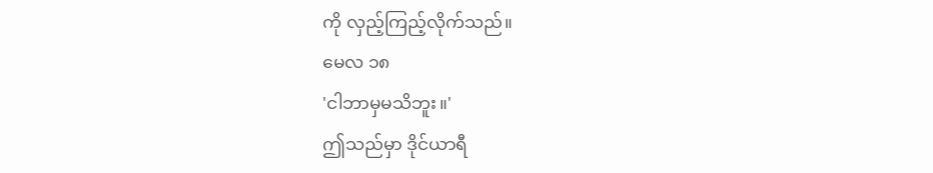ကို လှည့်ကြည့်လိုက်သည်။
မေလ ၁၈
'ငါဘာမှမသိဘူး။'
ဤသည်မှာ ဒိုင်ယာရီ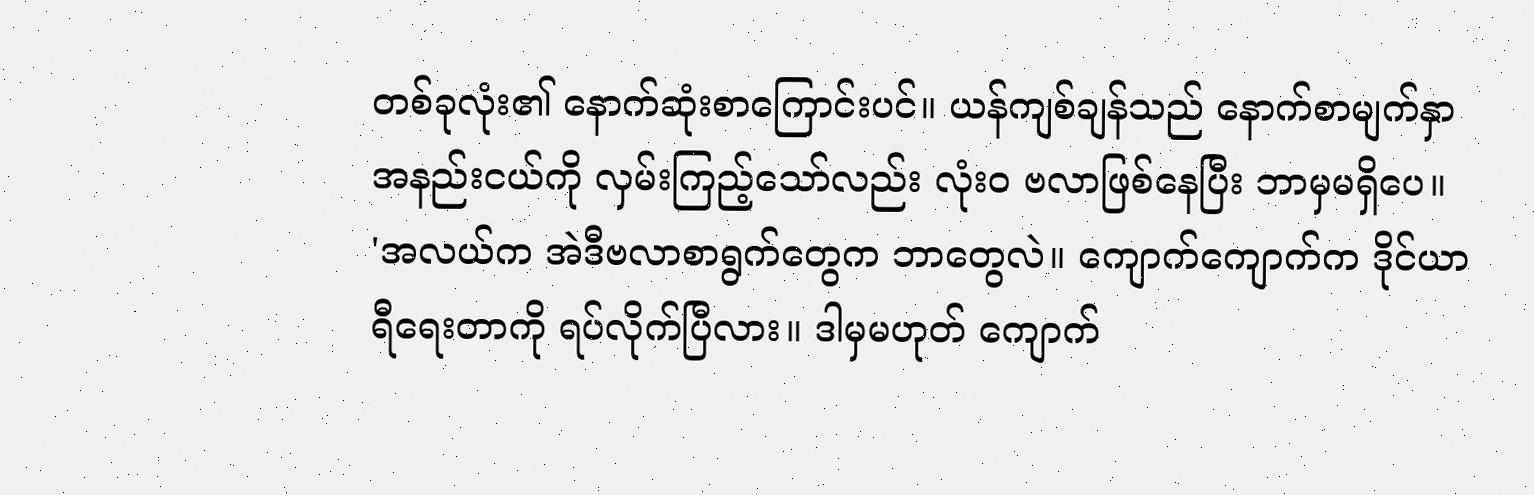တစ်ခုလုံး၏ နောက်ဆုံးစာကြောင်းပင်။ ယန်ကျစ်ချန်သည် နောက်စာမျက်နှာ အနည်းငယ်ကို လှမ်းကြည့်သော်လည်း လုံးဝ ဗလာဖြစ်နေပြီး ဘာမှမရှိပေ။
'အလယ်က အဲဒီဗလာစာရွက်တွေက ဘာတွေလဲ။ ကျောက်ကျောက်က ဒိုင်ယာရီရေးတာကို ရပ်လိုက်ပြီလား။ ဒါမှမဟုတ် ကျောက်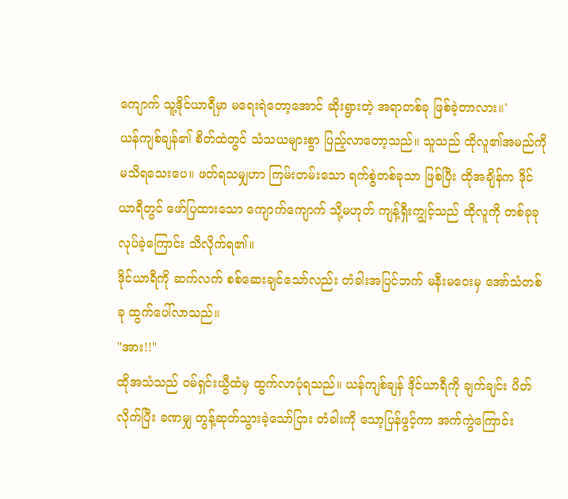ကျောက် သူ့ဒိုင်ယာရီမှာ မရေးရဲတော့အောင် ဆိုးရွားတဲ့ အရာတစ်ခု ဖြစ်ခဲ့တာလား။'
ယန်ကျစ်ချန်၏ စိတ်ထဲတွင် သံသယများစွာ ပြည့်လာတော့သည်။ သူသည် ထိုလူ၏အမည်ကို မသိရသေးပေ။ ဖတ်ရသမျှဟာ ကြမ်းတမ်းသော ရက်စွဲတစ်ခုသာ ဖြစ်ပြီး ထိုအချိန်က ဒိုင်ယာရီတွင် ဖော်ပြထားသော ကျောက်ကျောက် သို့မဟုတ် ကျန့်ရှီးကျွင့်သည် ထိုလူကို တစ်ခုခုလုပ်ခဲ့ကြောင်း သိလိုက်ရ၏။
ဒိုင်ယာရီကို ဆက်လက် စစ်ဆေးချင်သော်လည်း တံခါးအပြင်ဘက် မနီးမဝေးမှ အော်သံတစ်ခု ထွက်ပေါ်လာသည်။
"အား!!"
ထိုအသံသည် ဝမ်ရှင်းယွီထံမှ ထွက်လာပုံရသည်။ ယန်ကျစ်ချန် ဒိုင်ယာရီကို ချက်ချင်း ပိတ်လိုက်ပြီး ခဏမျှ တွန့်ဆုတ်သွားခဲ့သော်ငြား တံခါးကို သော့ပြန်ဖွင့်ကာ အက်ကွဲကြောင်း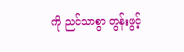ကို ညင်သာစွာ တွန်းဖွင့်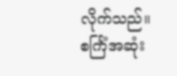လိုက်သည်။
စင်္ကြံအဆုံး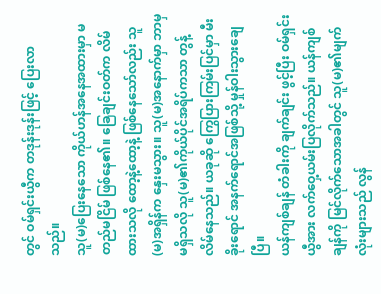တွင် ဝမ်ရှင်းယွီက တဒုန်းဒုန်းဖြင့် ပြေးလာသည်။
သူ(မ)ပြေးနေသော ကိုယ်ဟန်အနေအထားမှာ မတည်မငြိမ် ဖြစ်နေ၏။ ခြေချင်းဝတ်က လိမ်ထားသလို ထော့နဲ့ထော့နဲ့ ဖြစ်နေသော်လည်း သူ(မ)အရှိန်က နှေးမသွား။ သူ(မ)အနောက်မှာ ဘာမှမရှိသလို သူ(မ)၏ကိုယ်ပိုင်အရိပ်ကသာ တွန့်လိမ်နေသည်။ ယခုဆို ကြွေပြားကြမ်းပြင်မှာ မီးခိုးရောင် အနက်ရောင်အဖြစ်သို့ မှုန်ဝါးသွားချေပြီ။
ယန်ကျစ်ချန် တံခါးကို ချက်ချင်း ဖွင့်ပြီး ဝမ်ရှင်းယွီအား လက်ဝှေ့ယမ်းပြလိုက်သည်။ ယန်ကျစ်ချန်ကို မြင်လိုက်သောအခါတွင် သူ(မ)၏မျက်လုံးများသည် လွန်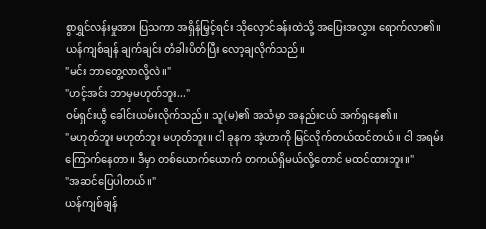စွာရွှင်လန်းမှုအား ပြသကာ အရှိန်မြှင့်ရင်း သိုလှောင်ခန်းထဲသို့ အပြေးအလွှား ရောက်လာ၏။
ယန်ကျစ်ချန် ချက်ချင်း တံခါးပိတ်ပြီး လော့ချလိုက်သည်။
"မင်း ဘာတွေ့လာလို့လဲ။"
"ဟင့်အင်း ဘာမှမဟုတ်ဘူး..."
ဝမ်ရှင်းယွီ ခေါင်းယမ်းလိုက်သည်။ သူ(မ)၏ အသံမှာ အနည်းငယ် အက်ရှနေ၏။
"မဟုတ်ဘူး မဟုတ်ဘူး မဟုတ်ဘူး။ ငါ ခုနက အဲ့ဟာကို မြင်လိုက်တယ်ထင်တယ်။ ငါ အရမ်းကြောက်နေတာ။ ဒီမှာ တစ်ယောက်ယောက် တကယ်ရှိမယ်လို့တောင် မထင်ထားဘူး။"
"အဆင်ပြေပါတယ်။"
ယန်ကျစ်ချန်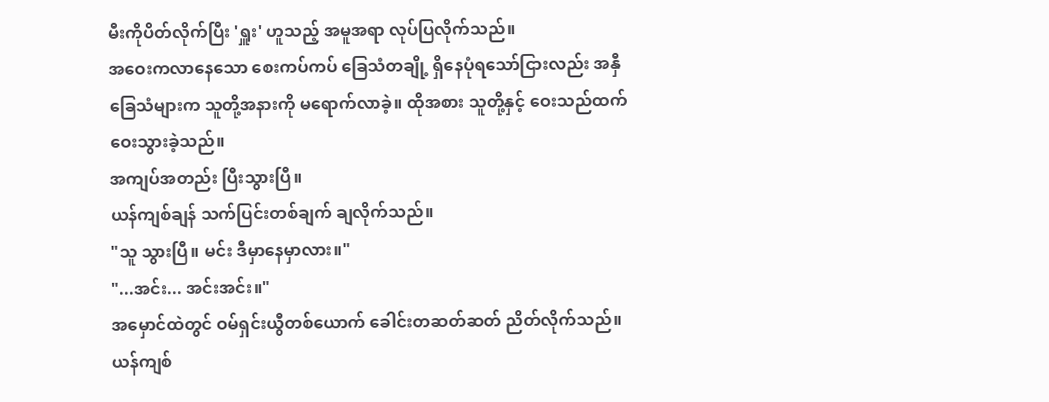မီးကိုပိတ်လိုက်ပြီး 'ရှူး' ဟူသည့် အမူအရာ လုပ်ပြလိုက်သည်။
အဝေးကလာနေသော စေးကပ်ကပ် ခြေသံတချို့ ရှိနေပုံရသော်ငြားလည်း အနှီခြေသံများက သူတို့အနားကို မရောက်လာခဲ့။ ထိုအစား သူတို့နှင့် ဝေးသည်ထက် ဝေးသွားခဲ့သည်။
အကျပ်အတည်း ပြီးသွားပြီ။
ယန်ကျစ်ချန် သက်ပြင်းတစ်ချက် ချလိုက်သည်။
"သူ သွားပြီ။ မင်း ဒီမှာနေမှာလား။"
"...အင်း... အင်းအင်း။"
အမှောင်ထဲတွင် ဝမ်ရှင်းယွီတစ်ယောက် ခေါင်းတဆတ်ဆတ် ညိတ်လိုက်သည်။ ယန်ကျစ်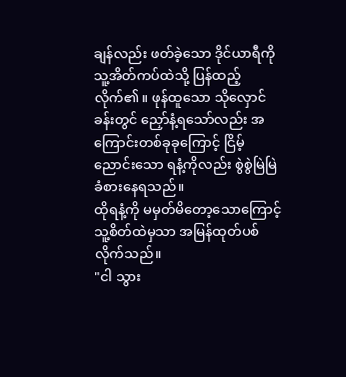ချန်လည်း ဖတ်ခဲ့သော ဒိုင်ယာရီကို သူ့အိတ်ကပ်ထဲသို့ ပြန်ထည့်လိုက်၏။ ဖုန်ထူသော သိုလှောင်ခန်းတွင် ညှော်နံ့ရသော်လည်း အကြောင်းတစ်ခုခုကြောင့် ငြိမ့်ညောင်းသော ရနံ့ကိုလည်း စွဲစွဲမြဲမြဲ ခံစားနေရသည်။
ထိုရနံ့ကို မမှတ်မိတော့သောကြောင့် သူ့စိတ်ထဲမှသာ အမြန်ထုတ်ပစ်လိုက်သည်။
"ငါ သွား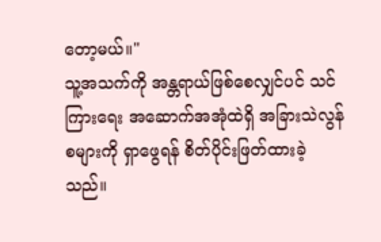တော့မယ်။"
သူ့အသက်ကို အန္တရာယ်ဖြစ်စေလျှင်ပင် သင်ကြားရေး အဆောက်အအုံထဲရှိ အခြားသဲလွန်စများကို ရှာဖွေရန် စိတ်ပိုင်းဖြတ်ထားခဲ့သည်။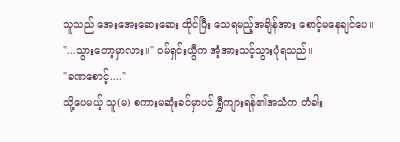သူသည် အေးအေးဆေးဆေး ထိုင်ပြီး သေရမည့်အချိန်အား စောင့်မနေချင်ပေ။
"...သွားတော့မှာလား။" ဝမ်ရှင်းယွီက အံ့အားသင့်သွားပုံရသည်။
"ခဏစောင့်...."
သို့ပေမယ့် သူ(မ) စကားမဆုံးခင်မှာပင် ရွှီကျားရန်၏အသံက တံခါး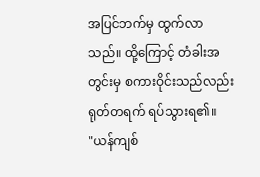အပြင်ဘက်မှ ထွက်လာသည်။ ထို့ကြောင့် တံခါးအတွင်းမှ စကားဝိုင်းသည်လည်း ရုတ်တရက် ရပ်သွားရ၏။
"ယန်ကျစ်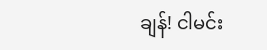ချန်! ငါမင်း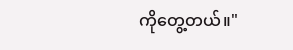ကိုတွေ့တယ်။"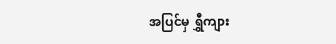အပြင်မှ ရွှီကျား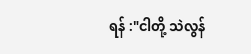ရန် :"ငါတို့ သဲလွန်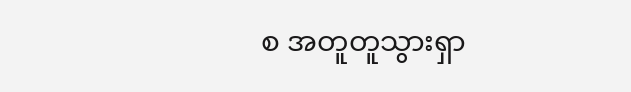စ အတူတူသွားရှာ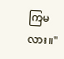ကြမလား။"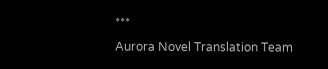***
Aurora Novel Translation Team